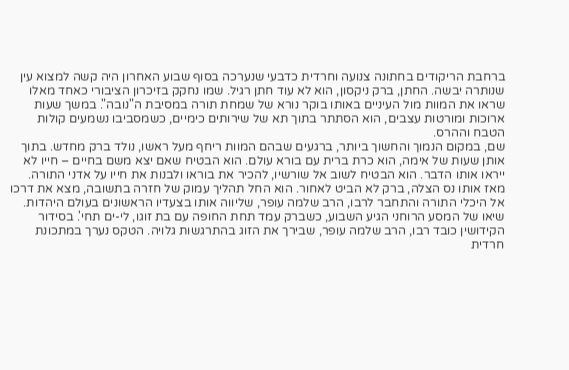ברחבת הריקודים בחתונה צנועה וחרדית כדבעי שנערכה בסוף שבוע האחרון היה קשה למצוא עין שנותרה יבשה. החתן, ברק ניקסון, הוא לא עוד חתן רגיל. שמו נחקק בזיכרון הציבורי כאחד מאלו שראו את המוות מול העיניים באותו בוקר נורא של שמחת תורה במסיבת ה"נובה". במשך שעות ארוכות ומורטות עצבים, הוא הסתתר בתוך תא של שירותים כימיים, כשמסביבו נשמעים קולות הטבח וההרס.
שם, במקום הנמוך והחשוך ביותר, ברגעים שבהם המוות ריחף מעל ראשו, נולד ברק מחדש. בתוך אותן שעות של אימה, הוא כרת ברית עם בורא עולם. הוא הבטיח שאם יצא משם בחיים – חייו לא ייראו אותו הדבר. הוא הבטיח לשוב אל שורשיו, להכיר את בוראו ולבנות את חייו על אדני התורה.
מאז אותו נס הצלה, ברק לא הביט לאחור. הוא החל תהליך עמוק של חזרה בתשובה, מצא את דרכו אל היכלי התורה והתחבר לרבו, הרב שלמה עופר, שליווה אותו בצעדיו הראשונים בעולם היהדות.
שיאו של המסע הרוחני הגיע השבוע, כשברק עמד תחת החופה עם בת זוגו, לי-ים תחי'. בסידור הקידושין כובד רבו, הרב שלמה עופר, שבירך את הזוג בהתרגשות גלויה. הטקס נערך במתכונת חרדית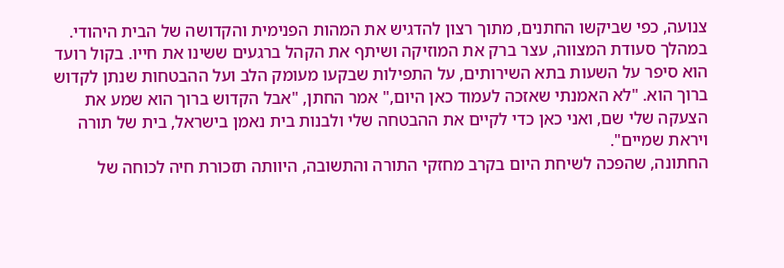צנועה, כפי שביקשו החתנים, מתוך רצון להדגיש את המהות הפנימית והקדושה של הבית היהודי.
במהלך סעודת המצווה, עצר ברק את המוזיקה ושיתף את הקהל ברגעים ששינו את חייו. בקול רועד הוא סיפר על השעות בתא השירותים, על התפילות שבקעו מעומק הלב ועל ההבטחות שנתן לקדוש ברוך הוא. "לא האמנתי שאזכה לעמוד כאן היום," אמר החתן, "אבל הקדוש ברוך הוא שמע את הצעקה שלי שם, ואני כאן כדי לקיים את ההבטחה שלי ולבנות בית נאמן בישראל, בית של תורה ויראת שמיים".
החתונה, שהפכה לשיחת היום בקרב מחזקי התורה והתשובה, היוותה תזכורת חיה לכוחה של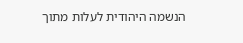הנשמה היהודית לעלות מתוך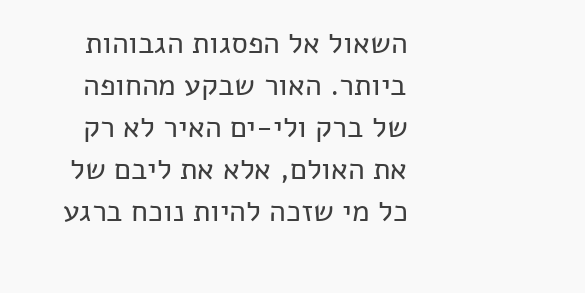השאול אל הפסגות הגבוהות ביותר. האור שבקע מהחופה של ברק ולי-ים האיר לא רק את האולם, אלא את ליבם של כל מי שזכה להיות נוכח ברגע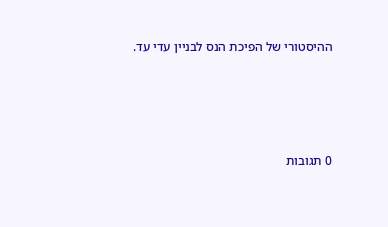ההיסטורי של הפיכת הנס לבניין עדי עד.




0 תגובות